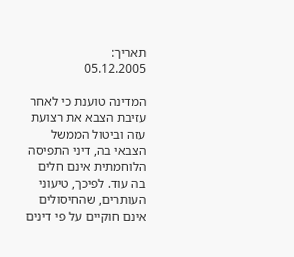תאריך:
05.12.2005

המדינה טוענת כי לאחר עזיבת הצבא את רצועת עזה וביטול הממשל הצבאי בה, דיני התפיסה הלוחמתית אינם חלים בה עוד. לפיכך, טיעוני העותרים, שהחיסולים אינם חוקיים על פי דינים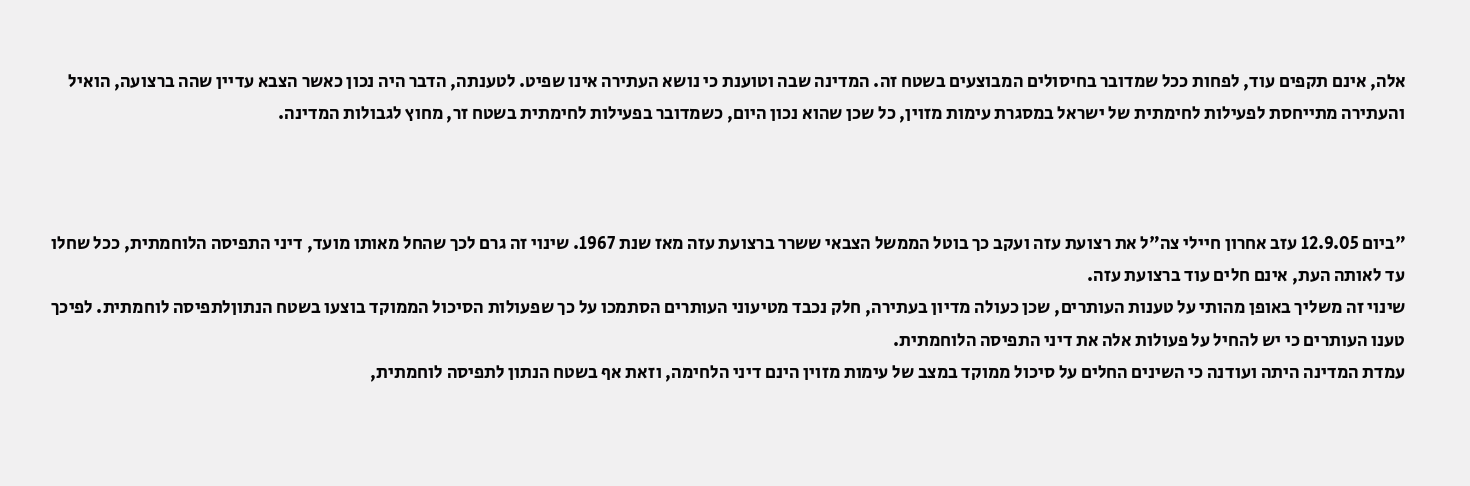אלה, אינם תקפים עוד, לפחות ככל שמדובר בחיסולים המבוצעים בשטח זה. המדינה שבה וטוענת כי נושא העתירה אינו שפיט. לטענתה, הדבר היה נכון כאשר הצבא עדיין שהה ברצועה, הואיל והעתירה מתייחסת לפעילות לחימתית של ישראל במסגרת עימות מזוין, כל שכן שהוא נכון היום, כשמדובר בפעילות לחימתית בשטח זר, מחוץ לגבולות המדינה.



"ביום 12.9.05 עזב אחרון חיילי צה"ל את רצועת עזה ועקב כך בוטל הממשל הצבאי ששרר ברצועת עזה מאז שנת 1967. שינוי זה גרם לכך שהחל מאותו מועד, דיני התפיסה הלוחמתית, ככל שחלו עד לאותה העת, אינם חלים עוד ברצועת עזה.
שינוי זה משליך באופן מהותי על טענות העותרים, שכן כעולה מדיון בעתירה, חלק נכבד מטיעוני העותרים הסתמכו על כך שפעולות הסיכול הממוקד בוצעו בשטח הנתוןלתפיסה לוחמתית. לפיכך טענו העותרים כי יש להחיל על פעולות אלה את דיני התפיסה הלוחמתית.
עמדת המדינה היתה ועודנה כי השינים החלים על סיכול ממוקד במצב של עימות מזוין הינם דיני הלחימה, וזאת אף בשטח הנתון לתפיסה לוחמתית,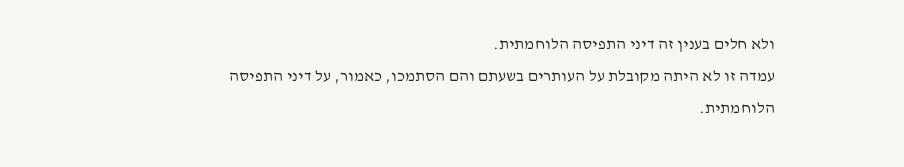ולא חלים בענין זה דיני התפיסה הלוחמתית.
עמדה זו לא היתה מקובלת על העותרים בשעתם והם הסתמכו, כאמור, על דיני התפיסה הלוחמתית.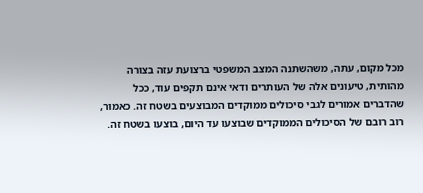מכל מקום, עתה, משהשתנה המצב המשפטי ברצועת עזה בצורה מהותית, טיעונים אלה של העותרים ודאי אינם תקפים עוד, ככל שהדברים אמורים לגבי סיכולים ממוקדים המבוצעים בשטח זה. כאמור, רוב רובם של הסיכולים הממוקדים שבוצעו עד היום, בוצעו בשטח זה.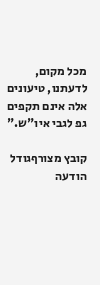מכל מקום, לדעתנו, טיעונים אלה אינם תקפים גפ לגבי איו"ש."

קובץ מצורףגודל
הודעה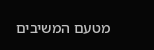מטעם המשיבים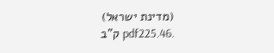(מדינת ישראל) .pdf225.46 ק"ב